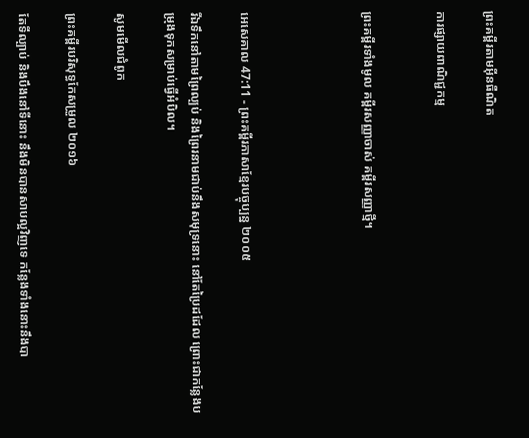ព្រះគម្ពីរតាមអ៊ីនធឺណិត

ការផ្សាយពាណិជ្ជកម្ម


ព្រះគម្ពីរទាំងមូល គម្ពីរសញ្ញាចាស់ គម្ពីរសញ្ញាថ្មី។




អេ‌សេ‌គាល 47:11 - ព្រះគម្ពីរភាសាខ្មែរបច្ចុប្បន្ន ២០០៥

រីឯទឹកនៅតាមព្រៃល្បប់ និងព្រៃរនាមជាប់នឹងសមុទ្រនោះ នៅតែប្រៃដដែល ព្រោះជាកន្លែងបម្រុងទុកសម្រាប់ធ្វើអំបិល។

សូមមើលជំពូក

ព្រះគម្ពីរបរិសុទ្ធកែសម្រួល ២០១៦

តែទីល្បាប់ និងបឹងនៅទីនោះ នឹងមិនបានសាបល្អវិញទេ កន្លែងទាំងនោះនឹងបា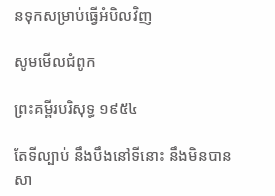នទុកសម្រាប់ធ្វើអំបិលវិញ

សូមមើលជំពូក

ព្រះគម្ពីរបរិសុទ្ធ ១៩៥៤

តែទីល្បាប់ នឹងបឹងនៅទីនោះ នឹងមិនបានសា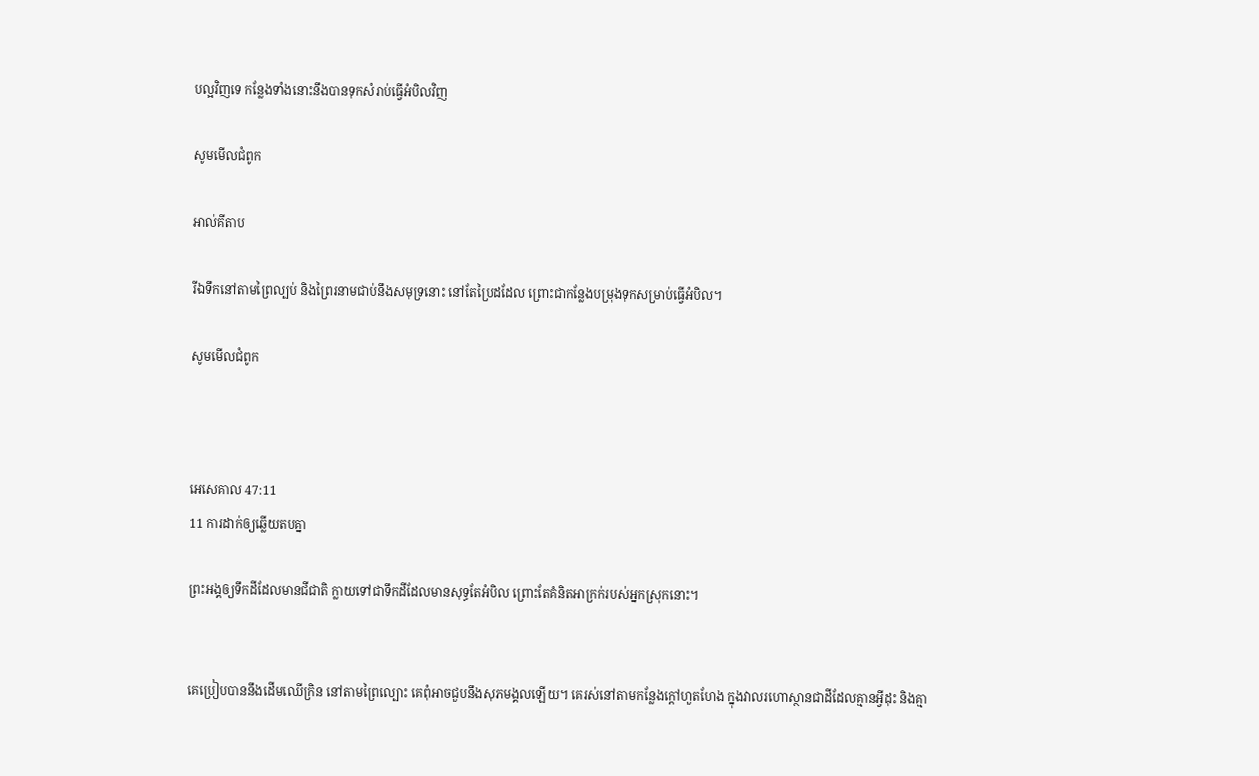បល្អវិញទេ កន្លែងទាំងនោះនឹងបានទុកសំរាប់ធ្វើអំបិលវិញ

សូមមើលជំពូក

អាល់គីតាប

រីឯទឹកនៅតាមព្រៃល្បប់ និងព្រៃរនាមជាប់នឹងសមុទ្រនោះ នៅតែប្រៃដដែល ព្រោះជាកន្លែងបម្រុងទុកសម្រាប់ធ្វើអំបិល។

សូមមើលជំពូក



អេ‌សេ‌គាល 47:11
11 ការដាក់ឲ្យឆ្លើយតបគ្នា

ព្រះអង្គឲ្យទឹកដីដែលមានជី‌ជាតិ ក្លាយទៅជាទឹកដីដែលមានសុទ្ធតែអំបិល ព្រោះតែគំនិតអាក្រក់របស់អ្នកស្រុកនោះ។


គេប្រៀបបាននឹងដើមឈើក្រិន នៅតាមព្រៃល្បោះ គេពុំអាចជួបនឹងសុភមង្គលឡើយ។ គេរស់នៅតាមកន្លែងក្ដៅហួត‌ហែង ក្នុងវាលរហោ‌ស្ថានជាដីដែលគ្មានអ្វីដុះ និងគ្មា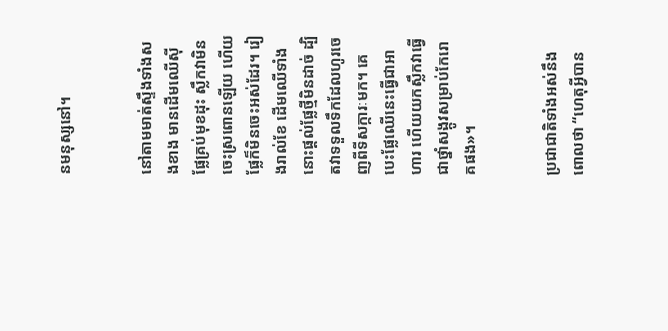នមនុស្សនៅ។


នៅតាមមាត់ស្ទឹងទាំងសងខាង មានដើមឈើស៊ីផ្លែគ្រប់មុខដុះ ស្លឹកវាមិនចេះស្រពោនឡើយ ហើយផ្លែក៏មិនចេះអស់ដែរ។ រៀងរាល់ខែ ដើមឈើទាំងនោះផ្ដល់ផ្លែថ្មីមិនដាច់ ដ្បិតវាទទួលទឹកដែលហូរចេញពីទីសក្ការៈមក។ គេបេះផ្លែឈើនេះធ្វើជាអាហារ ហើយយកស្លឹកវាធ្វើជាថ្នាំសង្កូវសម្រាប់កែរោគផង»។


ប្រជា‌ជាតិទាំងអស់នឹងពោលថា “ហេតុអ្វីបាន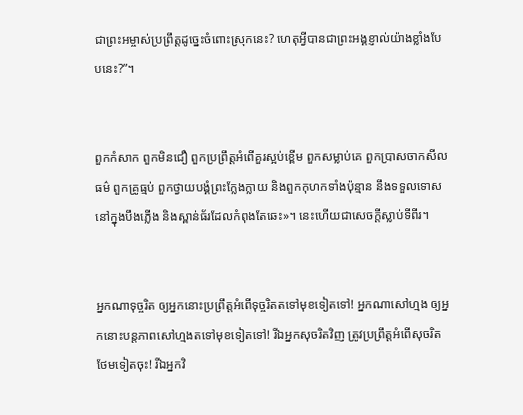ជាព្រះ‌អម្ចាស់ប្រព្រឹត្តដូច្នេះចំពោះស្រុកនេះ? ហេតុអ្វីបានជាព្រះអង្គខ្ញាល់យ៉ាងខ្លាំងបែបនេះ?”។


ពួកកំសាក ពួកមិនជឿ ពួកប្រព្រឹត្តអំពើគួរស្អប់ខ្ពើម ពួកសម្លាប់គេ ពួកប្រាស‌ចាកសីលធម៌ ពួកគ្រូធ្មប់ ពួកថ្វាយ‌បង្គំព្រះក្លែង‌ក្លាយ និងពួកកុហកទាំងប៉ុន្មាន នឹងទទួលទោសនៅក្នុងបឹងភ្លើង និងស្ពាន់‌ធ័រដែលកំពុងតែឆេះ»។ នេះហើយជាសេចក្ដីស្លាប់ទីពីរ។


អ្នកណាទុច្ចរិត ឲ្យអ្នកនោះប្រព្រឹត្តអំពើទុច្ចរិតតទៅមុខទៀតទៅ! អ្នកណាសៅ‌ហ្មង ឲ្យអ្នកនោះបន្តភាពសៅ‌ហ្មងតទៅមុខទៀតទៅ! រីឯអ្នកសុចរិតវិញ ត្រូវប្រព្រឹត្តអំពើសុចរិតថែមទៀតចុះ! រីឯអ្នកវិ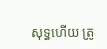សុទ្ធហើយ ត្រូ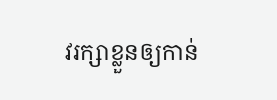វរក្សាខ្លួនឲ្យកាន់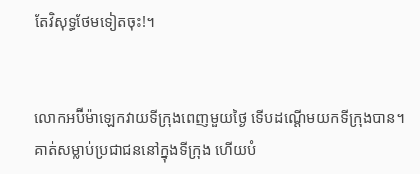តែវិសុទ្ធថែមទៀតចុះ!។


លោកអប៊ីម៉ា‌ឡេកវាយទីក្រុងពេញមួយថ្ងៃ ទើបដណ្ដើមយកទីក្រុងបាន។ គាត់សម្លាប់ប្រជា‌ជននៅក្នុងទីក្រុង ហើយបំ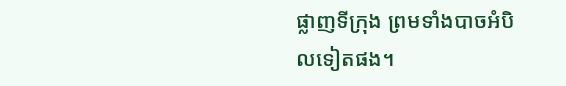ផ្លាញទីក្រុង ព្រមទាំងបាចអំបិលទៀតផង។